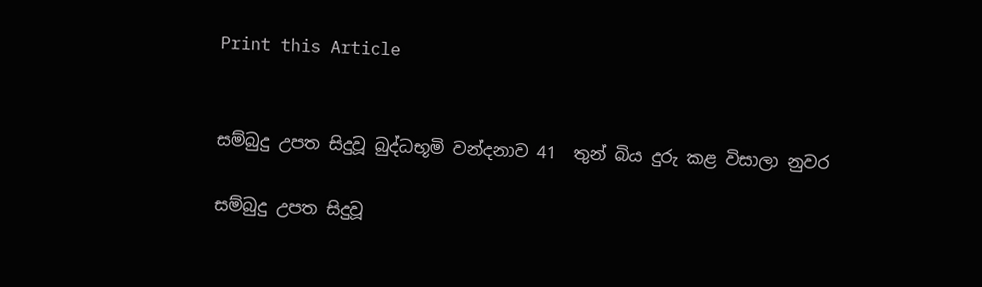Print this Article


සම්බුදු උපත සිදුවූ බුද්ධභූමි වන්දනාව 41  තුන් බිය දුරු කළ විසාලා නුවර

සම්බුදු උපත සිදුවූ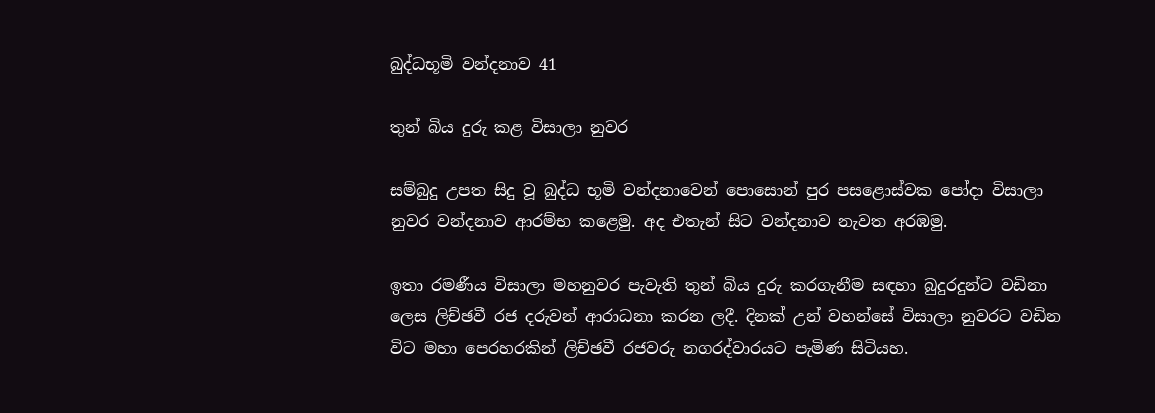බුද්ධභූමි වන්දනාව 41

තුන් බිය දුරු කළ විසාලා නුවර

සම්බුදු උපත සිදු වූ බුද්ධ භූමි වන්දනාවෙන් පොසොන් පුර පසළොස්වක පෝදා විසාලා නුවර වන්දනාව ආරම්භ කළෙමු. අද එතැන් සිට වන්දනාව නැවත අරඹමු.

ඉතා රමණීය විසාලා මහනුවර පැවැති තුන් බිය දුරු කරගැනීම සඳහා බුදුරදුන්ට වඩිනා ලෙස ලිච්ඡවී රජ දරුවන් ආරාධනා කරන ලදී. දිනක් උන් වහන්සේ විසාලා නුවරට වඩින විට මහා පෙරහරකින් ලිච්ඡවී රජවරු නගරද්වාරයට පැමිණ සිටියහ.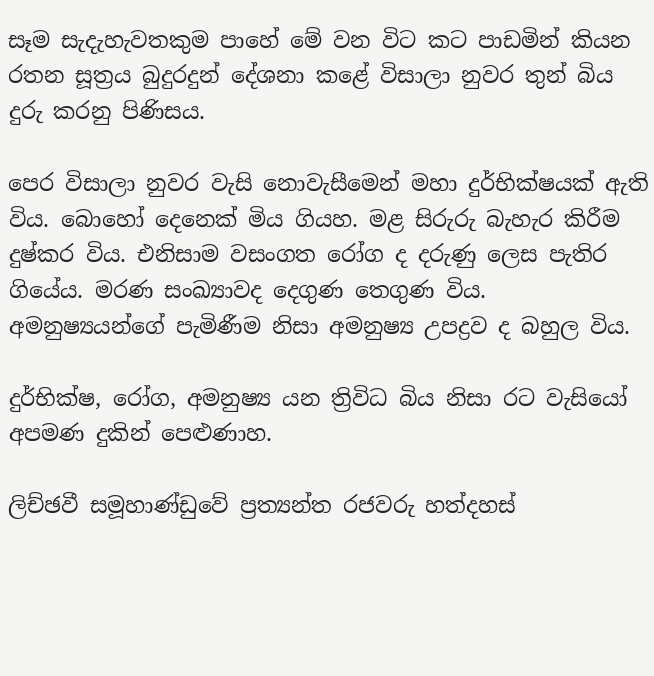සෑම සැදැහැවතකුම පාහේ මේ වන විට කට පාඩමින් කියන රතන සූත්‍රය බුදුරදුන් දේශනා කළේ විසාලා නුවර තුන් බිය දුරු කරනු පිණිසය.

පෙර විසාලා නුවර වැසි නොවැසීමෙන් මහා දුර්භික්ෂයක් ඇති විය. බොහෝ දෙනෙක් මිය ගියහ. මළ සිරුරු බැහැර කිරීම දුෂ්කර විය. එනිසාම වසංගත රෝග ද දරුණු ලෙස පැතිර ගියේය. මරණ සංඛ්‍යාවද දෙගුණ තෙගුණ විය. අමනුෂ්‍යයන්ගේ පැමිණීම නිසා අමනුෂ්‍ය උපද්‍රව ද බහුල විය.

දුර්භික්ෂ, රෝග, අමනුෂ්‍ය යන ත්‍රිවිධ බිය නිසා රට වැසියෝ අපමණ දුකින් පෙළුණාහ.

ලිච්ඡවී සමූහාණ්ඩුවේ ප්‍රත්‍යන්ත රජවරු හත්දහස්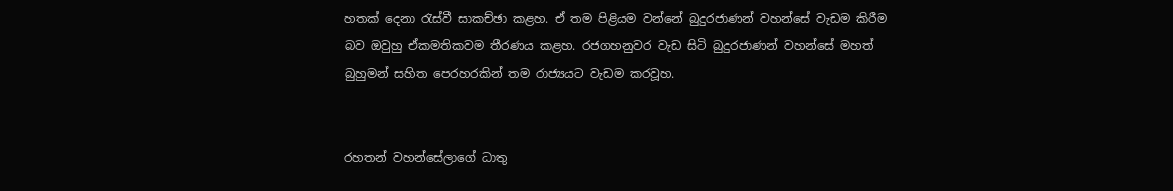හතක් දෙනා රැස්වී සාකච්ඡා කළහ. ඒ තම පිළියම වන්නේ බුදුරජාණන් වහන්සේ වැඩම කිරීම බව ඔවුහු ඒකමතිකවම තීරණය කළහ. රජගහනුවර වැඩ සිටි බුදුරජාණන් වහන්සේ මහත් බුහුමන් සහිත පෙරහරකින් තම රාජ්‍යයට වැඩම කරවූහ.


රහතන් වහන්සේලාගේ ධාතු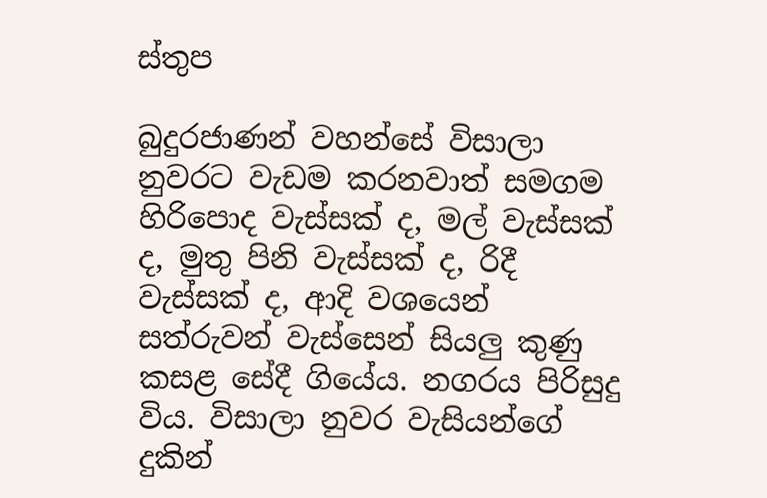ස්තුප

බුදුරජාණන් වහන්සේ විසාලා නුවරට වැඩම කරනවාත් සමගම හිරිපොද වැස්සක් ද, මල් වැස්සක් ද, මුතු පිනි වැස්සක් ද, රිදී වැස්සක් ද, ආදි වශයෙන් සත්රුවන් වැස්සෙන් සියලු කුණු කසළ සේදී ගියේය. නගරය පිරිසුදු විය. විසාලා නුවර වැසියන්ගේ දුකින්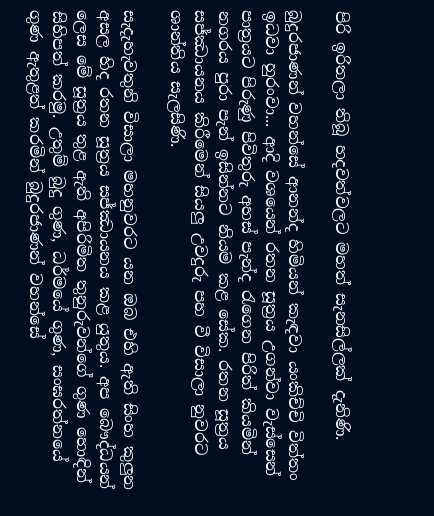පිරි ඉරිතලා තිබූ හදවත්වලට මහත් සැනසිල්ලක් දැනිණි.

බුදුරජාණන් වහන්සේ ආනන්ද හිමියන් කැඳවා යංකිච්චි විත්තං ඉධවා හුරංවා... ආදි වශයෙන් රතන සූත්‍රය උගන්වා වැස්සෙන් පාත්‍රයට පිරුණු පිවිතුරු අහස් පැන්ද රැගෙන පිරිත් කියමින් නගරය පුරා පැන් ඉසින්නට නියම කළ සේක. රතන සූත්‍රය සජ්ඣායනය කිරීමෙන් සියලු උවදුරු පහ වී විසාලා නුවරට ශාන්තිය සැලසිණි.

සැදැහැවතුනි විසාලා මහනුවරට යන ඔබ එහි ඇති සිංහ කුලුන අසල හිද රතන සූත්‍රය සජ්ඣායනය කළ යුතුය. අප බෞද්ධයන් ලෙස මේ සූත්‍රය තුළ ඇති අපිරිමිත තුනුරුවන්ගේ ගුණ හොඳින් සිහිපත් කරමු. උතුම් බුදු ගුණ, ධර්මයේ ගුණ, සංඝරත්නයේ ගුණ ඇතුළත් කරමින් බුදුරජාණන් වහන්සේ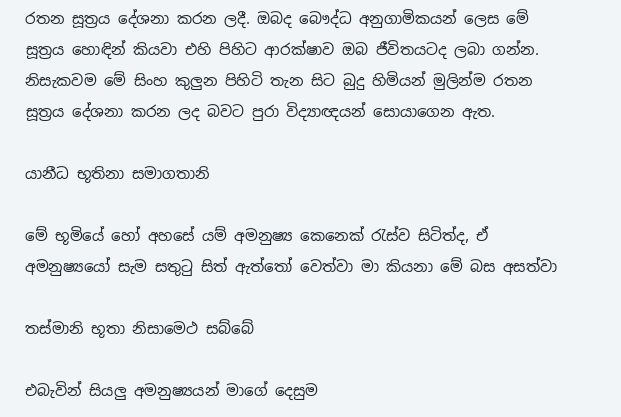රතන සූත්‍රය දේශනා කරන ලදී. ඔබද බෞද්ධ අනුගාමිකයන් ලෙස මේ සූත්‍රය හොඳින් කියවා එහි පිහිට ආරක්ෂාව ඔබ ජීවිතයටද ලබා ගන්න. නිසැකවම මේ සිංහ කුලුන පිහිටි තැන සිට බුදු හිමියන් මුලින්ම රතන සූත්‍රය දේශනා කරන ලද බවට පුරා විද්‍යාඥයන් සොයාගෙන ඇත.

යානීධ භූතිනා සමාගතානි

මේ භූමියේ හෝ අහසේ යම් අමනුෂ්‍ය කෙනෙක් රැස්ව සිටිත්ද, ඒ අමනුෂ්‍යයෝ සැම සතුටු සිත් ඇත්තෝ වෙත්වා මා කියනා මේ බස අසත්වා

තස්මානි භූතා නිසාමෙථ සබ්බේ

එබැවින් සියලු අමනුෂ්‍යයන් මාගේ දෙසුම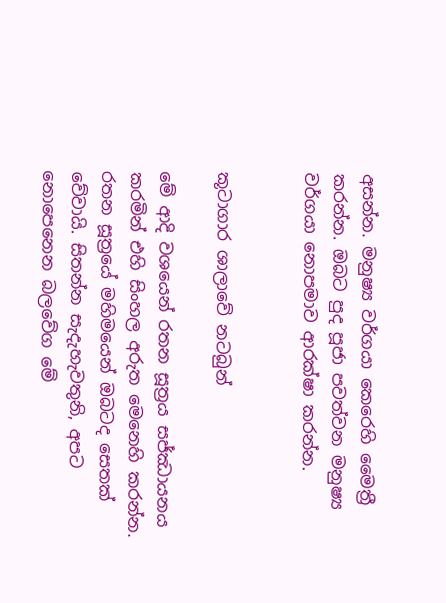අසන්න. මනුෂ්‍ය වර්ගයා කෙරෙහි මෛත්‍රී කරන්න. ඔබට පුද පූජා පවත්වන මනුෂ්‍ය වර්ගයා නොපමාව ආරක්ෂා කරන්න.


කූටාගාර ශාලාවේ නටබුන්

මේ ආදි වශයෙන් රතන සූත්‍රය සජ්ඣායනය කරමින් එහි සිංහල අරුත මෙනෙහි කරන්න. රතන සූත්‍රයේ මහිමයෙන් ඔබටද සෙතක් වේවායි. සිතන්න සැදැහැවතුනි, අපට නොපෙනෙන බලවේග මේ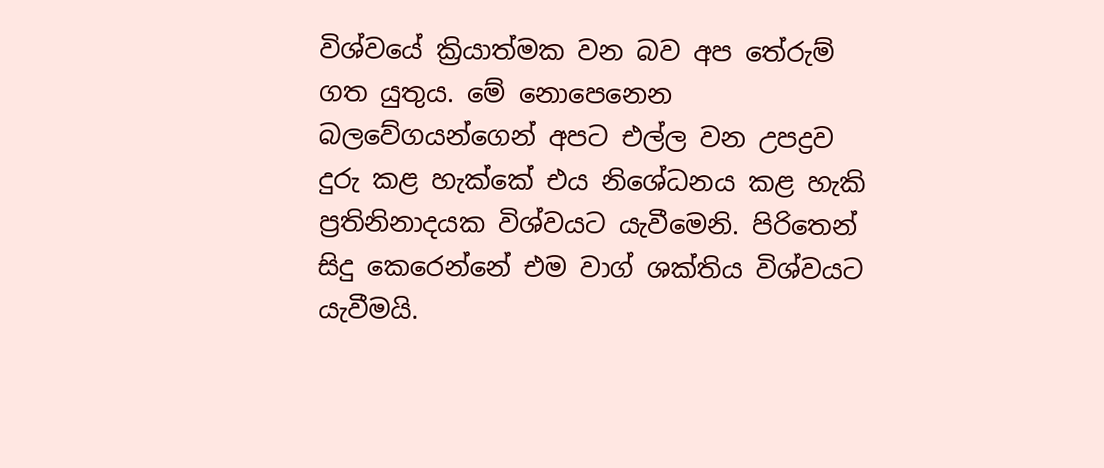විශ්වයේ ක්‍රියාත්මක වන බව අප තේරුම් ගත යුතුය. මේ නොපෙනෙන බලවේගයන්ගෙන් අපට එල්ල වන උපද්‍රව දුරු කළ හැක්කේ එය නිශේධනය කළ හැකි ප්‍රතිනිනාදයක විශ්වයට යැවීමෙනි. පිරිතෙන් සිදු කෙරෙන්නේ එම වාග් ශක්තිය විශ්වයට යැවීමයි.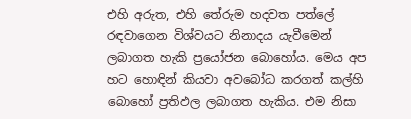එහි අරුත, එහි තේරුම හදවත පත්ලේ රඳවාගෙන විශ්වයට නිනාදය යැවීමෙන් ලබාගත හැකි ප්‍රයෝජන බොහෝය. මෙය අප හට හොඳින් කියවා අවබෝධ කරගත් කල්හි බොහෝ ප්‍රතිඵල ලබාගත හැකිය. එම නිසා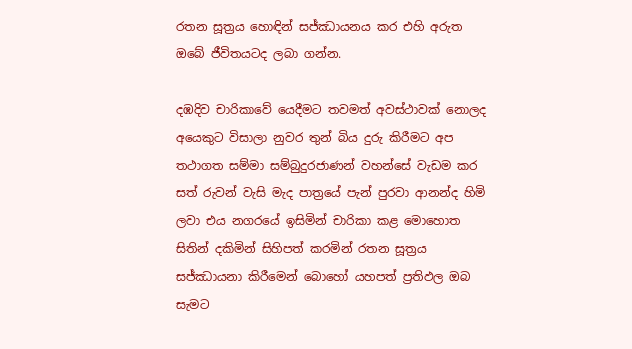රතන සූත්‍රය හොඳින් සජ්ඣායනය කර එහි අරුත ඔබේ ජීවිතයටද ලබා ගන්න.

දඹදිව චාරිකාවේ යෙදීමට තවමත් අවස්ථාවක් නොලද අයෙකුට විසාලා නුවර තුන් බිය දුරු කිරීමට අප තථාගත සම්මා සම්බුදුරජාණන් වහන්සේ වැඩම කර සත් රුවන් වැසි මැද පාත්‍රයේ පැන් පුරවා ආනන්ද හිමි ලවා එය නගරයේ ඉසිමින් චාරිකා කළ මොහොත සිතින් දකිමින් සිහිපත් කරමින් රතන සූත්‍රය සජ්ඣායනා කිරීමෙන් බොහෝ යහපත් ප්‍රතිඵල ඔබ සැමට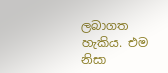ලබාගත හැකිය. එම නිසා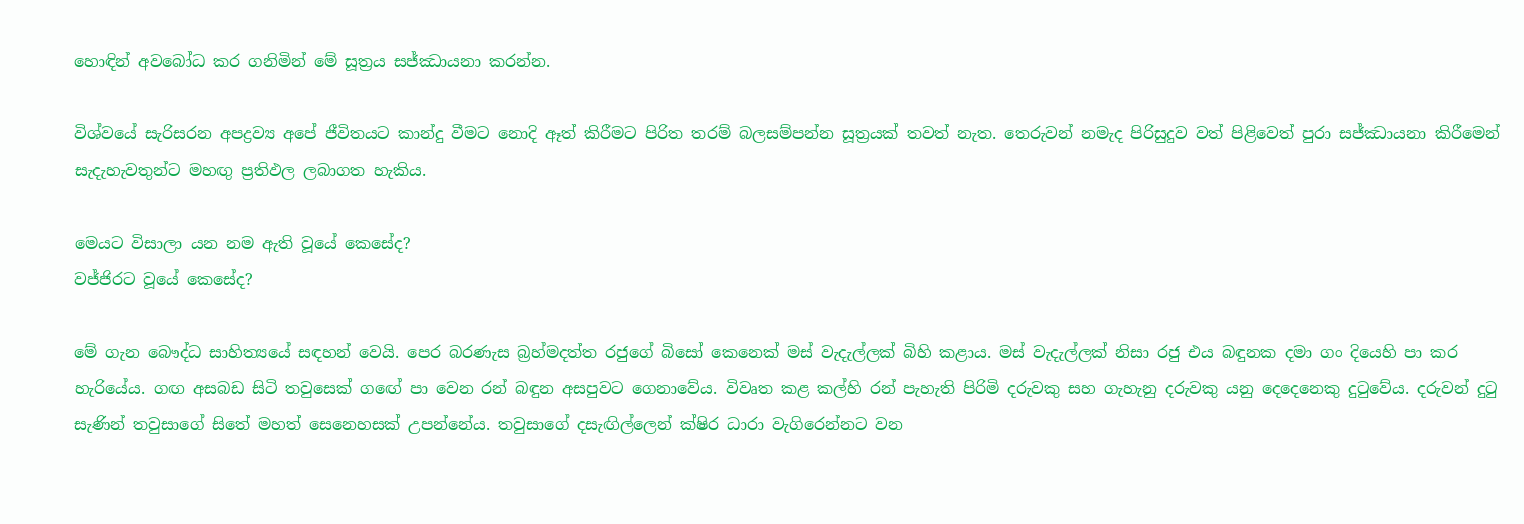හොඳින් අවබෝධ කර ගනිමින් මේ සූත්‍රය සජ්ඣායනා කරන්න.

විශ්වයේ සැරිසරන අපද්‍රව්‍ය අපේ ජීවිතයට කාන්දු වීමට නොදි ඈත් කිරීමට පිරිත තරම් බලසම්පන්න සූත්‍රයක් තවත් නැත. තෙරුවන් නමැද පිරිසුදුව වත් පිළිවෙත් පුරා සජ්ඣායනා කිරීමෙන් සැදැහැවතුන්ට මහඟු ප්‍රතිඵල ලබාගත හැකිය.

මෙයට විසාලා යන නම ඇති වූයේ කෙසේද?
වජ්ජිරට වූයේ කෙසේද?

මේ ගැන බෞද්ධ සාහිත්‍යයේ සඳහන් වෙයි. පෙර බරණැස බ්‍රහ්මදත්ත රජුගේ බිසෝ කෙනෙක් මස් වැදැල්ලක් බිහි කළාය. මස් වැදැල්ලක් නිසා රජු එය බඳුනක දමා ගං දියෙහි පා කර හැරියේය. ගඟ අසබඩ සිටි තවුසෙක් ගඟේ පා වෙන රන් බඳුන අසපුවට ගෙනාවේය. විවෘත කළ කල්හි රන් පැහැති පිරිමි දරුවකු සහ ගැහැනු දරුවකු යනු දෙදෙනෙකු දුටුවේය. දරුවන් දුටු සැණින් තවුසාගේ සිතේ මහත් සෙනෙහසක් උපන්නේය. තවුසාගේ දසැඟිල්ලෙන් ක්ෂිර ධාරා වැගිරෙන්නට වන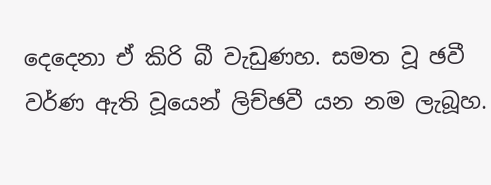දෙදෙනා ඒ කිරි බී වැඩුණහ. සමත වූ ඡවී වර්ණ ඇති වූයෙන් ලිච්ඡවී යන නම ලැබූහ.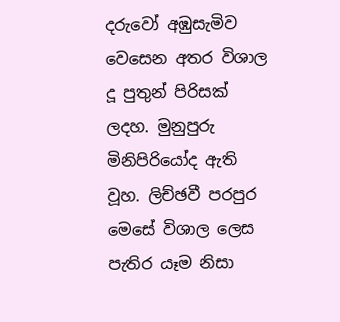දරුවෝ අඹුසැමිව වෙසෙන අතර විශාල දූ පුතුන් පිරිසක් ලදහ. මුනුපුරු මිනිපිරියෝද ඇති වූහ. ලිච්ඡවී පරපුර මෙසේ විශාල ලෙස පැතිර යෑම නිසා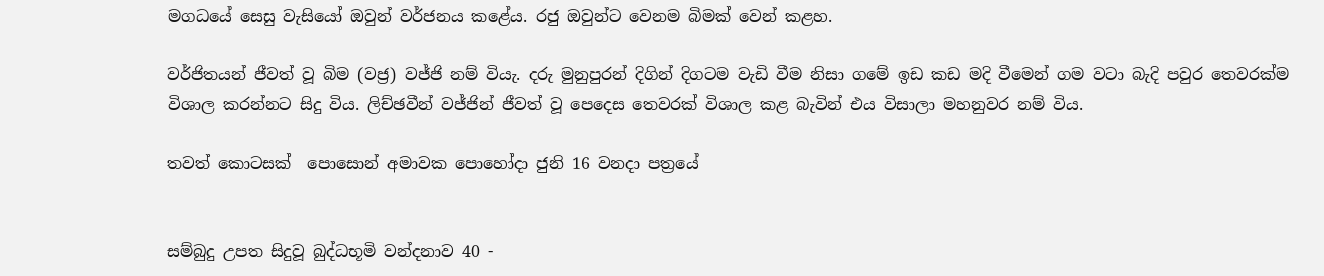මගධයේ සෙසු වැසියෝ ඔවුන් වර්ජනය කළේය. රජු ඔවුන්ට වෙනම බිමක් වෙන් කළහ.

වර්ජිතයන් ජීවත් වූ බිම (වජ්‍ර) වජ්ජි නම් වියැ. දරු මුනුපුරන් දිගින් දිගටම වැඩි වීම නිසා ගමේ ඉඩ කඩ මදි වීමෙන් ගම වටා බැදි පවුර තෙවරක්ම විශාල කරන්නට සිදු විය. ලිච්ඡවීන් වජ්ජින් ජීවත් වූ පෙදෙස තෙවරක් විශාල කළ බැවින් එය විසාලා මහනුවර නම් විය.

තවත් කොටසක්  පොසොන් අමාවක පොහෝදා ජුනි 16 වනදා පත්‍රයේ


සම්බුදු උපත සිදුවූ බුද්ධභූමි වන්දනාව 40 -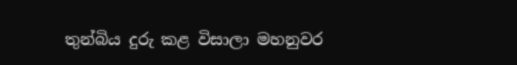තුන්බිය දුරු කළ විසාලා මහනුවර